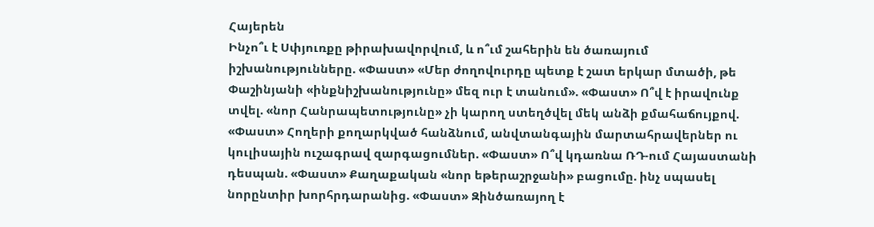Հայերեն
Ինչո՞ւ է Սփյուռքը թիրախավորվում, և ո՞ւմ շահերին են ծառայում իշխանությունները. «Փաստ» «Մեր ժողովուրդը պետք է շատ երկար մտածի, թե Փաշինյանի «ինքնիշխանությունը» մեզ ուր է տանում». «Փաստ» Ո՞վ է իրավունք տվել. «նոր Հանրապետությունը» չի կարող ստեղծվել մեկ անձի քմահաճույքով. «Փաստ» Հողերի քողարկված հանձնում, անվտանգային մարտահրավերներ ու կուլիսային ուշագրավ զարգացումներ. «Փաստ» Ո՞վ կդառնա ՌԴ-ում Հայաստանի դեսպան. «Փաստ» Քաղաքական «նոր եթերաշրջանի» բացումը. ինչ սպասել նորընտիր խորհրդարանից. «Փաստ» Զինծառայող է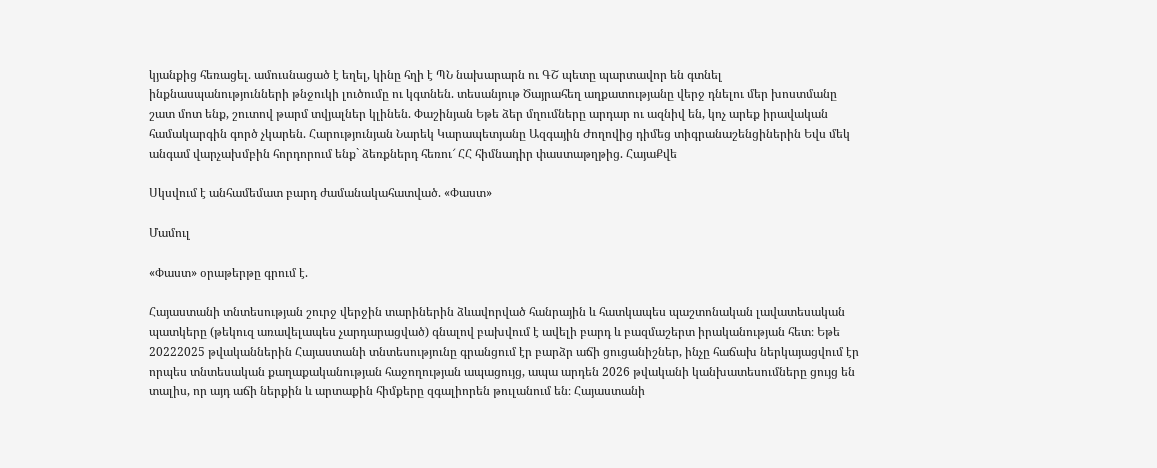կյանքից հեռացել․ ամուսնացած է եղել, կինը հղի է ՊՆ նախարարն ու ԳՇ պետը պարտավոր են գտնել ինքնասպանությունների թնջուկի լուծումը ու կգտնեն. տեսանյութ Ծայրահեղ աղքատությանը վերջ դնելու մեր խոստմանը շատ մոտ ենք, շուտով թարմ տվյալներ կլինեն. Փաշինյան Եթե ձեր մղումները արդար ու ազնիվ են, կոչ արեք իրավական համակարգին գործ չկարեն. Հարությունյան Նարեկ Կարապետյանը Ազգային Ժողովից դիմեց տիգրանաշենցիներին Եվս մեկ անգամ վարչախմբին հորդորում ենք` ձեռքներդ հեռու՜ ՀՀ հիմնադիր փաստաթղթից. ՀայաՔվե

Սկսվում է անհամեմատ բարդ ժամանակահատված. «Փաստ»

Մամուլ

«Փաստ» օրաթերթը գրում է.

Հայաստանի տնտեսության շուրջ վերջին տարիներին ձևավորված հանրային և հատկապես պաշտոնական լավատեսական պատկերը (թեկուզ առավելապես չարդարացված) գնալով բախվում է ավելի բարդ և բազմաշերտ իրականության հետ։ Եթե 20222025 թվականներին Հայաստանի տնտեսությունը գրանցում էր բարձր աճի ցուցանիշներ, ինչը հաճախ ներկայացվում էր որպես տնտեսական քաղաքականության հաջողության ապացույց, ապա արդեն 2026 թվականի կանխատեսումները ցույց են տալիս, որ այդ աճի ներքին և արտաքին հիմքերը զգալիորեն թուլանում են։ Հայաստանի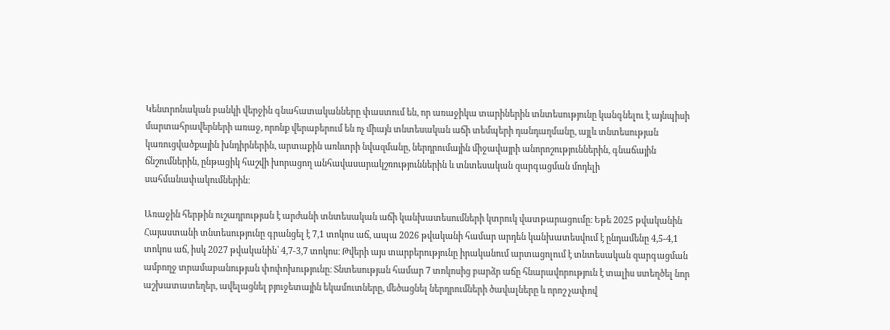Կենտրոնական բանկի վերջին գնահատականները փաստում են, որ առաջիկա տարիներին տնտեսությունը կանգնելու է այնպիսի մարտահրավերների առաջ, որոնք վերաբերում են ոչ միայն տնտեսական աճի տեմպերի դանդաղմանը, այլև տնտեսության կառուցվածքային խնդիրներին, արտաքին առևտրի նվազմանը, ներդրումային միջավայրի անորոշություններին, գնաճային ճնշումներին, ընթացիկ հաշվի խորացող անհավասարակշռություններին և տնտեսական զարգացման մոդելի սահմանափակումներին։

Առաջին հերթին ուշադրության է արժանի տնտեսական աճի կանխատեսումների կտրուկ վատթարացումը։ Եթե 2025 թվականին Հայաստանի տնտեսությունը գրանցել է 7,1 տոկոս աճ, ապա 2026 թվականի համար արդեն կանխատեսվում է ընդամենը 4,5-4,1 տոկոս աճ, իսկ 2027 թվականին՝ 4,7-3,7 տոկոս։ Թվերի այս տարբերությունը իրականում արտացոլում է տնտեսական զարգացման ամբողջ տրամաբանության փոփոխությունը։ Տնտեսության համար 7 տոկոսից բարձր աճը հնարավորություն է տալիս ստեղծել նոր աշխատատեղեր, ավելացնել բյուջետային եկամուտները, մեծացնել ներդրումների ծավալները և որոշ չափով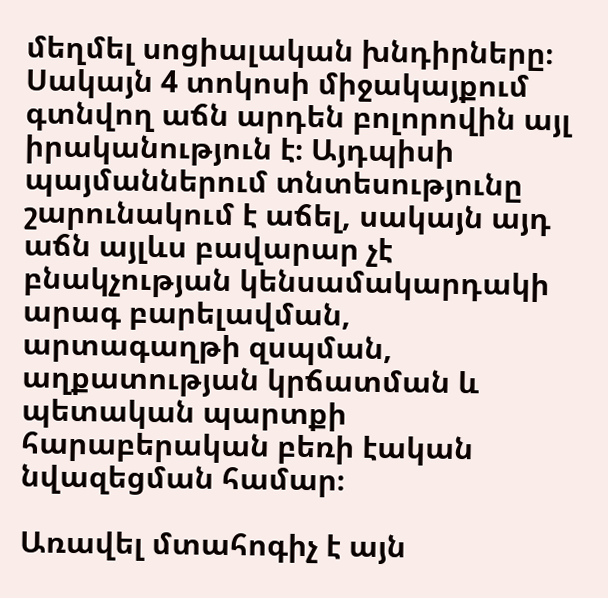մեղմել սոցիալական խնդիրները։ Սակայն 4 տոկոսի միջակայքում գտնվող աճն արդեն բոլորովին այլ իրականություն է։ Այդպիսի պայմաններում տնտեսությունը շարունակում է աճել, սակայն այդ աճն այլևս բավարար չէ բնակչության կենսամակարդակի արագ բարելավման, արտագաղթի զսպման, աղքատության կրճատման և պետական պարտքի հարաբերական բեռի էական նվազեցման համար։

Առավել մտահոգիչ է այն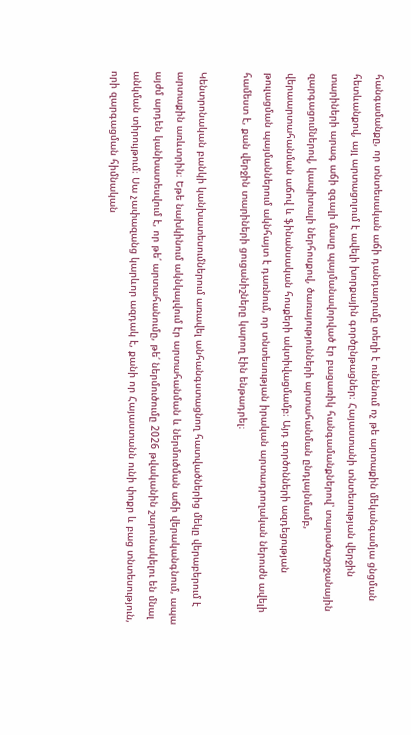հանգամանքը, որ տնտեսական աճի դանդաղումը տեղի է ունենում ոչ թե արտաքին մեկանգամյա ցնցման հետևանքով, այլ արտացոլում է ավելի խորքային գործընթացներ։ Հայաստանի տնտեսության վերջին տարիների արագ աճի զգալի մասը պայմանավորված էր բացառիկ հանգամանքներով՝ տարածաշրջանային զարգացումներով, կապիտալի ներհոսքով, ծառայությունների արտահանման ընդլայնմամբ, վերաարտահանման աճով և ֆինանսական հոսքերի ակտիվացմամբ։ Այդ գործոնների ազդեցության թուլացման պայմաններում ակնհայտ է դառնում, որ տնտեսության իրական արտադրողական ներուժն ավելի համեստ է, քան վերջին տարիների ցուցանիշները կարող էին ենթադրել։

Կենտրոնական բանկի կանխատեսումներում առավել անհանգստացնող հատվածներից մեկը վերաբերում է արտաքին առևտրին։ Եթե նախկինում ակնկալվում էր արտահանման և ներմուծման աճի վերականգնում, ապա այժմ արդեն կանխատեսվում է, որ թե՛ արտահանումը, թե՛ ներմուծումը 2026 թվականին շարունակելու են մնալ անկման տիրույթում։ Սա չափազանց կարևոր ազդակ է, քանի որ Հայաստանն ունի փոքր և բաց տնտեսություն, որի զարգացման հիմնական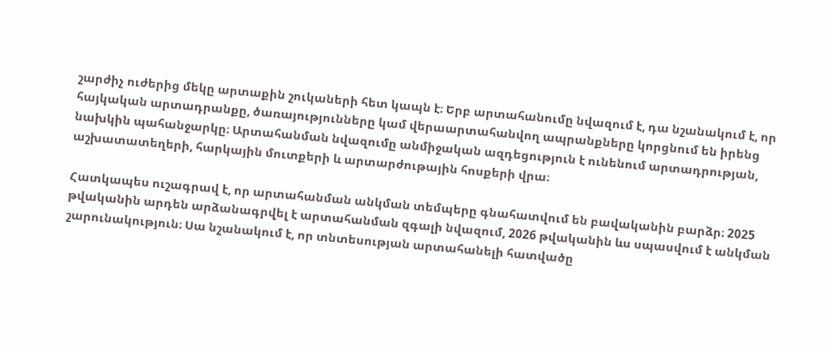շարժիչ ուժերից մեկը արտաքին շուկաների հետ կապն է։ Երբ արտահանումը նվազում է, դա նշանակում է, որ հայկական արտադրանքը, ծառայությունները կամ վերաարտահանվող ապրանքները կորցնում են իրենց նախկին պահանջարկը։ Արտահանման նվազումը անմիջական ազդեցություն է ունենում արտադրության, աշխատատեղերի, հարկային մուտքերի և արտարժութային հոսքերի վրա։

Հատկապես ուշագրավ է, որ արտահանման անկման տեմպերը գնահատվում են բավականին բարձր։ 2025 թվականին արդեն արձանագրվել է արտահանման զգալի նվազում, 2026 թվականին ևս սպասվում է անկման շարունակություն։ Սա նշանակում է, որ տնտեսության արտահանելի հատվածը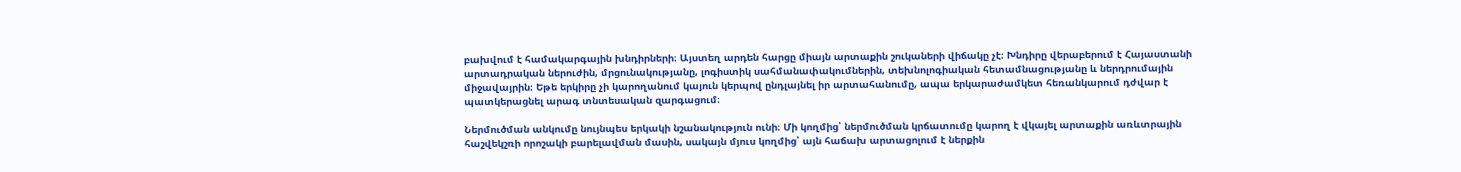բախվում է համակարգային խնդիրների։ Այստեղ արդեն հարցը միայն արտաքին շուկաների վիճակը չէ։ Խնդիրը վերաբերում է Հայաստանի արտադրական ներուժին, մրցունակությանը, լոգիստիկ սահմանափակումներին, տեխնոլոգիական հետամնացությանը և ներդրումային միջավայրին։ Եթե երկիրը չի կարողանում կայուն կերպով ընդլայնել իր արտահանումը, ապա երկարաժամկետ հեռանկարում դժվար է պատկերացնել արագ տնտեսական զարգացում։

Ներմուծման անկումը նույնպես երկակի նշանակություն ունի։ Մի կողմից՝ ներմուծման կրճատումը կարող է վկայել արտաքին առևտրային հաշվեկշռի որոշակի բարելավման մասին, սակայն մյուս կողմից՝ այն հաճախ արտացոլում է ներքին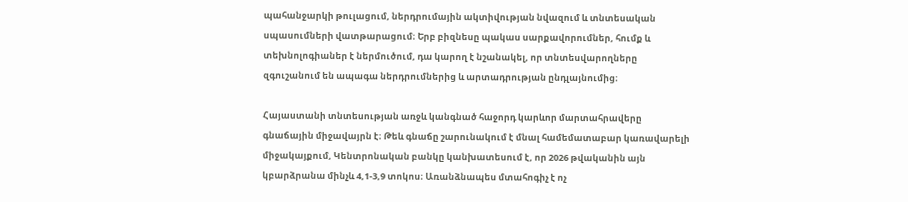պահանջարկի թուլացում, ներդրումային ակտիվության նվազում և տնտեսական սպասումների վատթարացում։ Երբ բիզնեսը պակաս սարքավորումներ, հումք և տեխնոլոգիաներ է ներմուծում, դա կարող է նշանակել, որ տնտեսվարողները զգուշանում են ապագա ներդրումներից և արտադրության ընդլայնումից։

Հայաստանի տնտեսության առջև կանգնած հաջորդ կարևոր մարտահրավերը գնաճային միջավայրն է։ Թեև գնաճը շարունակում է մնալ համեմատաբար կառավարելի միջակայքում, Կենտրոնական բանկը կանխատեսում է, որ 2026 թվականին այն կբարձրանա մինչև 4,1-3,9 տոկոս։ Առանձնապես մտահոգիչ է ոչ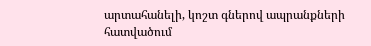արտահանելի, կոշտ գներով ապրանքների հատվածում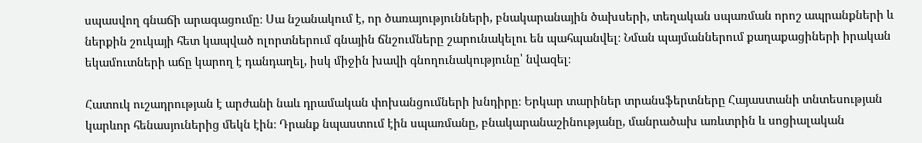սպասվող գնաճի արագացումը։ Սա նշանակում է, որ ծառայությունների, բնակարանային ծախսերի, տեղական սպառման որոշ ապրանքների և ներքին շուկայի հետ կապված ոլորտներում գնային ճնշումները շարունակելու են պահպանվել։ Նման պայմաններում քաղաքացիների իրական եկամուտների աճը կարող է դանդաղել, իսկ միջին խավի գնողունակությունը՝ նվազել։

Հատուկ ուշադրության է արժանի նաև դրամական փոխանցումների խնդիրը։ Երկար տարիներ տրանսֆերտները Հայաստանի տնտեսության կարևոր հենասյուներից մեկն էին։ Դրանք նպաստում էին սպառմանը, բնակարանաշինությանը, մանրածախ առևտրին և սոցիալական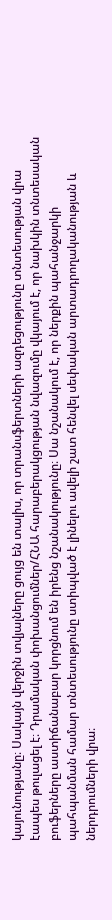կայունությանը։ Սակայն վերջին տվյալները ցույց են տալիս, որ տրանսֆերտների ազդեցությունը տնտեսության վրա էապես թուլացել է։ Դրամական փոխանցումներ/ՀՆԱ հարաբերակցության նվազումը վկայում է, որ նախկին տնտեսական բուֆերները աստիճանաբար կորցնում են իրենց նշանակությունը։ Սա նշանակում է, որ ներքին պահանջարկի պահպանման համար տնտեսությունը ստիպված է լինելու ավելի շատ հենվել սեփական արտադրողականության և ներդրումների վրա։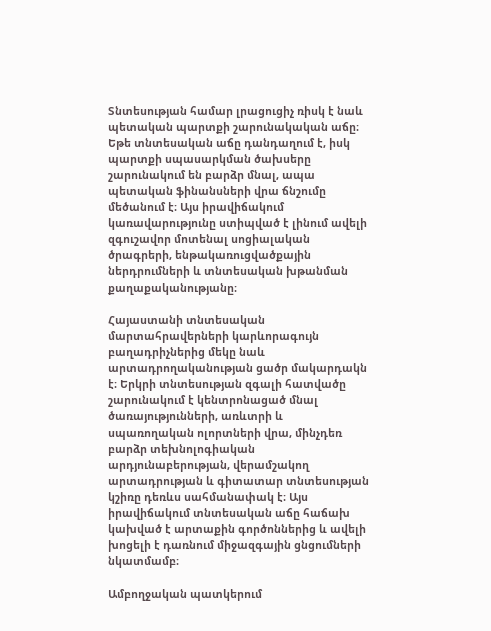Տնտեսության համար լրացուցիչ ռիսկ է նաև պետական պարտքի շարունակական աճը։ Եթե տնտեսական աճը դանդաղում է, իսկ պարտքի սպասարկման ծախսերը շարունակում են բարձր մնալ, ապա պետական ֆինանսների վրա ճնշումը մեծանում է։ Այս իրավիճակում կառավարությունը ստիպված է լինում ավելի զգուշավոր մոտենալ սոցիալական ծրագրերի, ենթակառուցվածքային ներդրումների և տնտեսական խթանման քաղաքականությանը։

Հայաստանի տնտեսական մարտահրավերների կարևորագույն բաղադրիչներից մեկը նաև արտադրողականության ցածր մակարդակն է։ Երկրի տնտեսության զգալի հատվածը շարունակում է կենտրոնացած մնալ ծառայությունների, առևտրի և սպառողական ոլորտների վրա, մինչդեռ բարձր տեխնոլոգիական արդյունաբերության, վերամշակող արտադրության և գիտատար տնտեսության կշիռը դեռևս սահմանափակ է։ Այս իրավիճակում տնտեսական աճը հաճախ կախված է արտաքին գործոններից և ավելի խոցելի է դառնում միջազգային ցնցումների նկատմամբ։

Ամբողջական պատկերում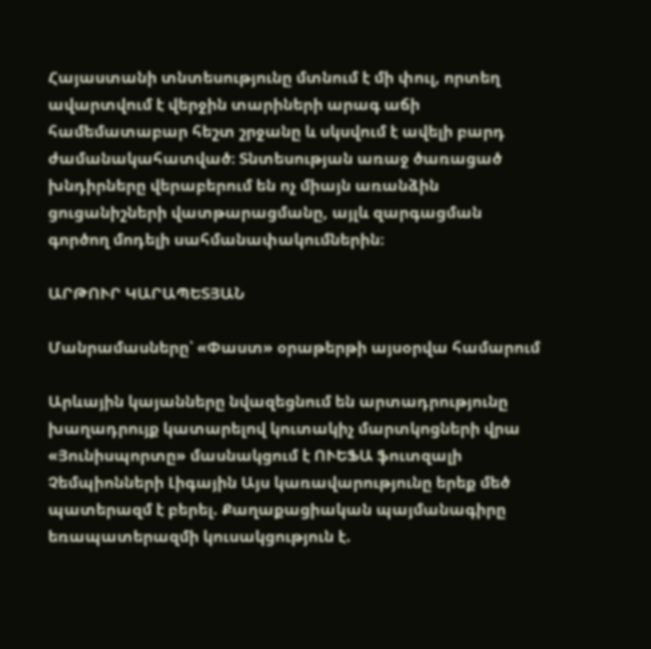Հայաստանի տնտեսությունը մտնում է մի փուլ, որտեղ ավարտվում է վերջին տարիների արագ աճի համեմատաբար հեշտ շրջանը և սկսվում է ավելի բարդ ժամանակահատված։ Տնտեսության առաջ ծառացած խնդիրները վերաբերում են ոչ միայն առանձին ցուցանիշների վատթարացմանը, այլև զարգացման գործող մոդելի սահմանափակումներին։

ԱՐԹՈՒՐ ԿԱՐԱՊԵՏՅԱՆ

Մանրամասները՝ «Փաստ» օրաթերթի այսօրվա համարում

Արևային կայանները նվազեցնում են արտադրությունը խաղադրույք կատարելով կուտակիչ մարտկոցների վրա «Յունիսպորտը» մասնակցում է ՈՒԵՖԱ ֆուտզալի Չեմպիոնների Լիգային Այս կառավարությունը երեք մեծ պատերազմ է բերել. Քաղաքացիական պայմանագիրը եռապատերազմի կուսակցություն է.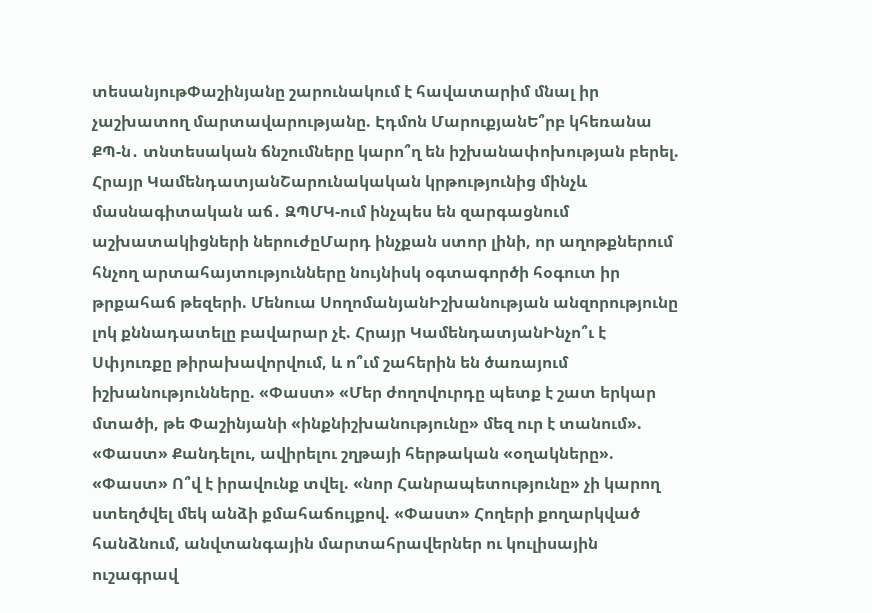տեսանյութՓաշինյանը շարունակում է հավատարիմ մնալ իր չաշխատող մարտավարությանը. Էդմոն ՄարուքյանԵ՞րբ կհեռանա ՔՊ-ն․ տնտեսական ճնշումները կարո՞ղ են իշխանափոխության բերել. Հրայր ԿամենդատյանՇարունակական կրթությունից մինչև մասնագիտական աճ․ ԶՊՄԿ-ում ինչպես են զարգացնում աշխատակիցների ներուժըՄարդ ինչքան ստոր լինի, որ աղոթքներում հնչող արտահայտությունները նույնիսկ օգտագործի հօգուտ իր թրքահաճ թեզերի. Մենուա ՍողոմանյանԻշխանության անզորությունը լոկ քննադատելը բավարար չէ. Հրայր ԿամենդատյանԻնչո՞ւ է Սփյուռքը թիրախավորվում, և ո՞ւմ շահերին են ծառայում իշխանությունները. «Փաստ» «Մեր ժողովուրդը պետք է շատ երկար մտածի, թե Փաշինյանի «ինքնիշխանությունը» մեզ ուր է տանում». «Փաստ» Քանդելու, ավիրելու շղթայի հերթական «օղակները». «Փաստ» Ո՞վ է իրավունք տվել. «նոր Հանրապետությունը» չի կարող ստեղծվել մեկ անձի քմահաճույքով. «Փաստ» Հողերի քողարկված հանձնում, անվտանգային մարտահրավերներ ու կուլիսային ուշագրավ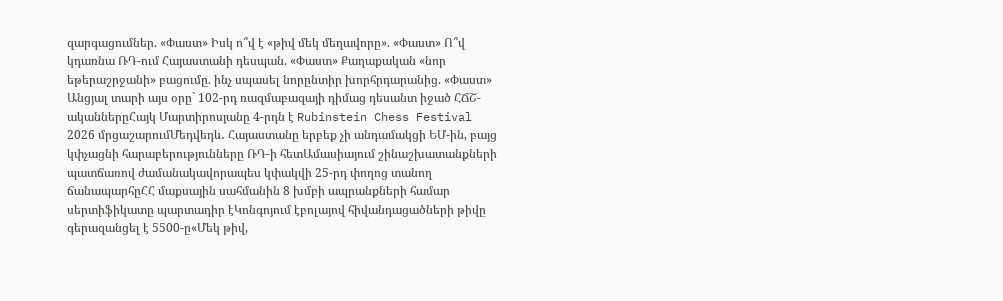զարգացումներ. «Փաստ» Իսկ ո՞վ է «թիվ մեկ մեղավորը». «Փաստ» Ո՞վ կդառնա ՌԴ-ում Հայաստանի դեսպան. «Փաստ» Քաղաքական «նոր եթերաշրջանի» բացումը. ինչ սպասել նորընտիր խորհրդարանից. «Փաստ» Անցյալ տարի այս օրը` 102-րդ ռազմաբազայի դիմաց դեսանտ իջած ՀՃՇ-ականներըՀայկ Մարտիրոսյանը 4-րդն է Rubinstein Chess Festival 2026 մրցաշարումՄեդվեդև․ Հայաստանը երբեք չի անդամակցի ԵՄ-ին, բայց կփչացնի հարաբերությունները ՌԴ-ի հետԱմասիայում շինաշխատանքների պատճառով ժամանակավորապես կփակվի 25-րդ փողոց տանող ճանապարհըՀՀ մաքսային սահմանին 8 խմբի ապրանքների համար սերտիֆիկատը պարտադիր էԿոնգոյում էբոլայով հիվանդացածների թիվը գերազանցել է 5500-ը«Մեկ թիվ,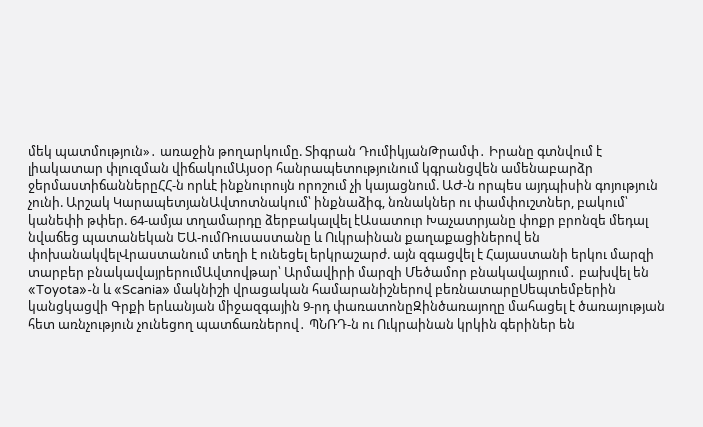մեկ պատմություն»․ առաջին թողարկումը. Տիգրան ԴումիկյանԹրամփ․ Իրանը գտնվում է լիակատար փլուզման վիճակումԱյսօր հանրապետությունում կգրանցվեն ամենաբարձր ջերմաստիճաններըՀՀ-ն որևէ ինքնուրույն որոշում չի կայացնում. ԱԺ-ն որպես այդպիսին գոյություն չունի. Արշակ ԿարապետյանԱվտոտնակում՝ ինքնաձիգ, նռնակներ ու փամփուշտներ, բակում՝ կանեփի թփեր. 64-ամյա տղամարդը ձերբակալվել էԱսատուր Խաչատրյանը փոքր բրոնզե մեդալ նվաճեց պատանեկան ԵԱ-ումՌուսաստանը և Ուկրաինան քաղաքացիներով են փոխանակվելՎրաստանում տեղի է ունեցել երկրաշարժ. այն զգացվել է Հայաստանի երկու մարզի տարբեր բնակավայրերումԱվտովթար՝ Արմավիրի մարզի Մեծամոր բնակավայրում․ բախվել են «Toyota»-ն և «Scania» մակնիշի վրացական համարանիշներով բեռնատարըՍեպտեմբերին կանցկացվի Գրքի երևանյան միջազգային 9-րդ փառատոնըԶինծառայողը մահացել է ծառայության հետ առնչություն չունեցող պատճառներով․ ՊՆՌԴ-ն ու Ուկրաինան կրկին գերիներ են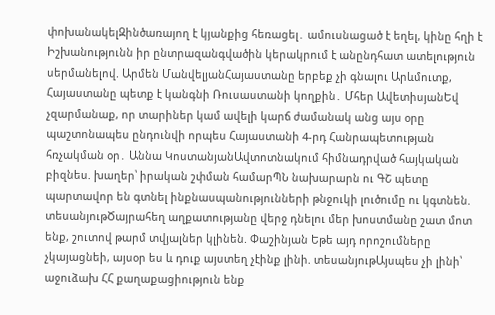փոխանակելԶինծառայող է կյանքից հեռացել․ ամուսնացած է եղել, կինը հղի է Իշխանությունն իր ընտրազանգվածին կերակրում է անընդհատ ատելություն սերմանելով. Արմեն ՄանվելյանՀայաստանը երբեք չի գնալու Արևմուտք, Հայաստանը պետք է կանգնի Ռուսաստանի կողքին․ Մհեր ԱվետիսյանԵվ չզարմանաք, որ տարիներ կամ ավելի կարճ ժամանակ անց այս օրը պաշտոնապես ընդունվի որպես Հայաստանի 4-րդ Հանրապետության հռչակման օր․ Աննա ԿոստանյանԱվտոտնակում հիմնադրված հայկական բիզնես. խաղեր՝ իրական շփման համարՊՆ նախարարն ու ԳՇ պետը պարտավոր են գտնել ինքնասպանությունների թնջուկի լուծումը ու կգտնեն. տեսանյութԾայրահեղ աղքատությանը վերջ դնելու մեր խոստմանը շատ մոտ ենք, շուտով թարմ տվյալներ կլինեն. Փաշինյան Եթե այդ որոշումները չկայացնեի, այսօր ես և դուք այստեղ չէինք լինի. տեսանյութԱյսպես չի լինի՝ աջուձախ ՀՀ քաղաքացիություն ենք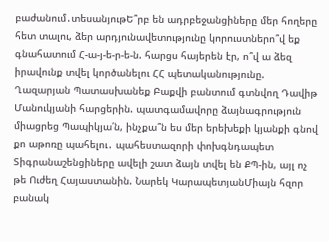բաժանում․տեսանյութԵ՞րբ են ադրբեջանցիները մեր հողերը հետ տալու, ձեր արդյունավետությունը կորուստներո՞վ եք գնահատում Հ-ա-յ-ե-ր-ե-ն. հարցս հայերեն էր, ո՞վ ա ձեզ իրավունք տվել կործանելու ՀՀ պետականությունը. Ղազարյան Պատասխանեք Բաքվի բանտում գտնվող Դավիթ Մանուկյանի հարցերին. պատգամավորը ձայնագրություն միացրեց Պապիկյա՛ն, ինչքա՞ն ես մեր երեխեքի կյանքի գնով քո աթոռը պահելու․ պահեստազորի փոխգնդապետ Տիգրանաշենցիները ավելի շատ ձայն տվել են ՔՊ-ին, այլ ոչ թե Ուժեղ Հայաստանին. Նարեկ ԿարապետյանՄիայն հզոր բանակ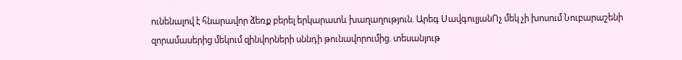ունենալով է հնարավոր ձեռք բերել երկարատև խաղաղություն. Արեգ ՍավգուլյանՈչ մեկ չի խոսում Նուբարաշենի զորամասերից մեկում զինվորների սննդի թունավորումից. տեսանյութ